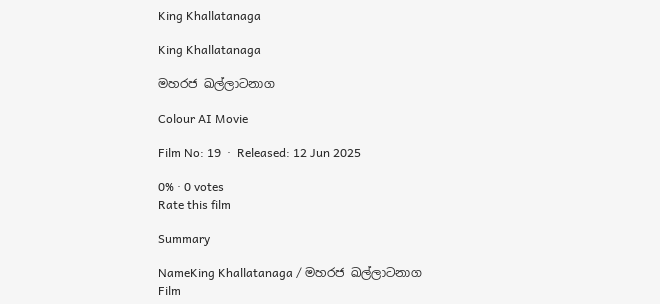King Khallatanaga

King Khallatanaga

මහරජ ඛල්ලාටනාග

Colour AI Movie

Film No: 19  ·  Released: 12 Jun 2025

0% · 0 votes
Rate this film

Summary

NameKing Khallatanaga / මහරජ ඛල්ලාටනාග
Film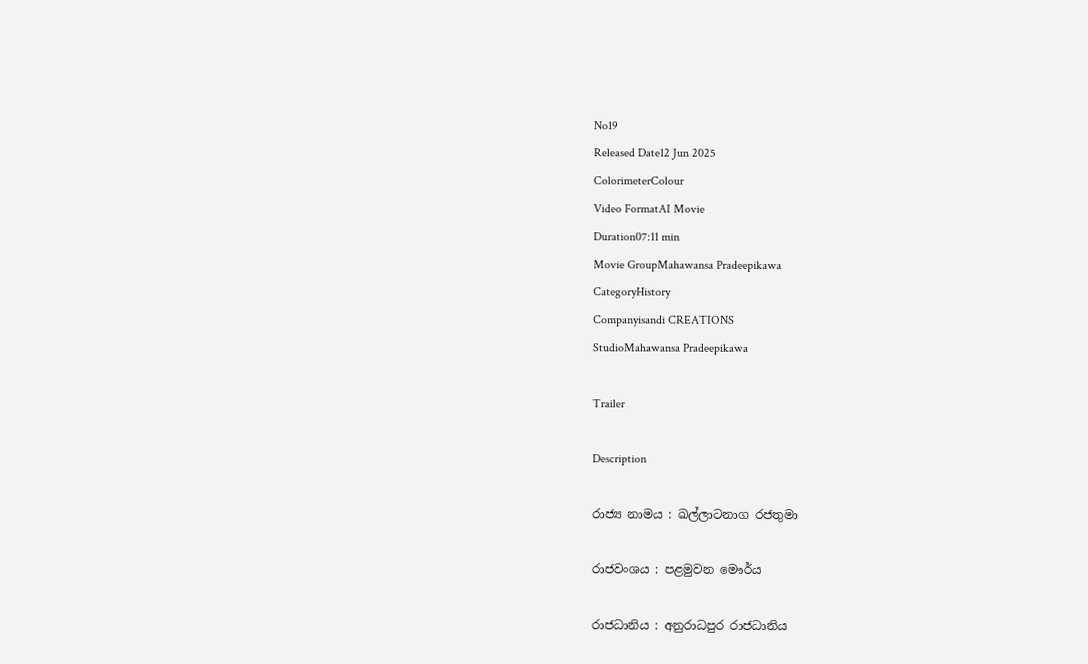No19
Released Date12 Jun 2025
ColorimeterColour
Video FormatAI Movie
Duration07:11 min
Movie GroupMahawansa Pradeepikawa
CategoryHistory
Companyisandi CREATIONS
StudioMahawansa Pradeepikawa

Trailer

Description

රාජ්‍ය නාමය : ඛල්ලාටනාග රජතුමා

රාජවංශය : පළමුවන මෞර්ය

රාජධානිය : අනුරාධපුර රාජධානිය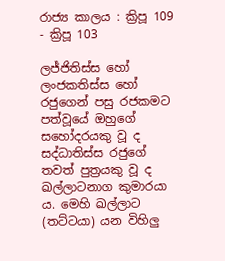රාජ්‍ය කාලය : ක්‍රිපූ 109 - ක්‍රිපූ 103

ලජ්ජිතිස්ස හෝ ලංජකතිස්ස හෝ රජුගෙන් පසු රජකමට පත්වූයේ ඔහුගේ සහෝදරයකු වූ ද සද්ධාතිස්ස රජුගේ තවත් පුත්‍රයකු වූ ද ඛල්ලාටනාග කුමාරයා ය. මෙහි ඛල්ලාට (තට්ටයා) යන විහිලු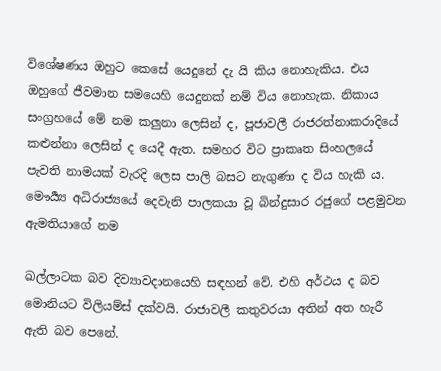විශේෂණය ඔහුට කෙසේ යෙදුනේ දැ යි කිය නොහැකිය. එය ඔහුගේ ජීවමාන සමයෙහි යෙදුනක් නම් විය නොහැක. නිකාය සංග්‍රහයේ මේ නම කලුනා ලෙසින් ද, පූජාවලී රාජරත්නාකරාදියේ කළුන්නා ලෙසින් ද යෙදී ඇත. සමහර විට ප්‍රාකෘත සිංහලයේ පැවති නාමයක් වැරදි ලෙස පාලි බසට නැගුණා ද විය හැකි ය. මෞර්‍ය්‍ය අධිරාජ්‍යයේ දෙවැනි පාලකයා වූ බින්දුසාර රජුගේ පළමුවන ඇමතියාගේ නම

ඛල්ලාටක බව දිව්‍යාවදානයෙහි සඳහන් වේ. එහි අර්ථය ද බව මොනියට විලියම්ස් දක්වයි. රාජාවලී කතුවරයා අතින් අත හැරී ඇති බව පෙනේ.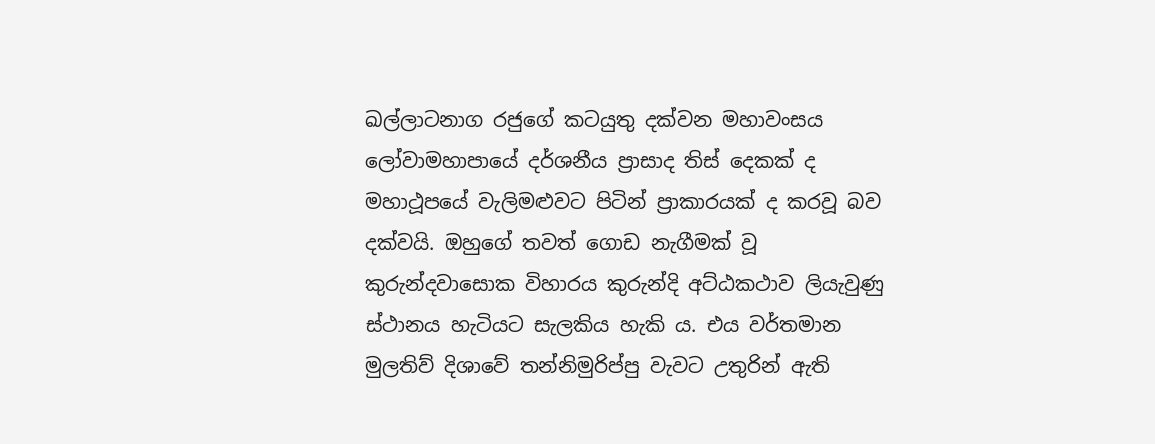ඛල්ලාටනාග රජුගේ කටයුතු දක්වන මහාවංසය ලෝවාමහාපායේ දර්ශනීය ප්‍රාසාද තිස් දෙකක් ද මහාථූපයේ වැලිමළුවට පිටින් ප්‍රාකාරයක් ද කරවූ බව දක්වයි. ඔහුගේ තවත් ගොඩ නැගීමක් වූ කුරුන්දවාසොක විහාරය කුරුන්දි අට්ඨකථාව ලියැවුණු ස්ථානය හැටියට සැලකිය හැකි ය. එය වර්තමාන මුලතිව් දිශාවේ තන්නිමුරිප්පු වැවට උතුරින් ඇති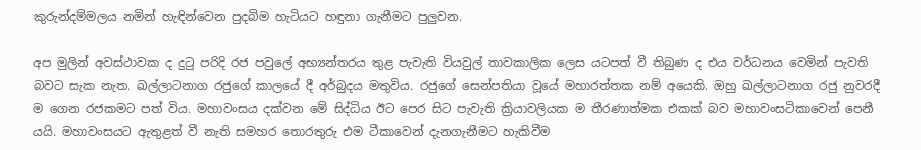කුරුන්දම්මලය නමින් හැඳින්වෙන පුදබිම හැටියට හඳුනා ගැනීමට පුලුවන.

අප මුලින් අවස්ථාවක ද දුටු පරිදි රජ පවුලේ අභ්‍යන්තරය තුළ පැවැති වියවුල් තාවකාලික ලෙස යටපත් වී තිබුණ ද එය වර්ධනය වෙමින් පැවති බවට සැක නැත. ඛල්ලාටනාග රජුගේ කාලයේ දී අර්බුදය මතුවිය. රජුගේ සෙන්පතියා වූයේ මහාරත්තක නම් අයෙකි. ඔහු ඛල්ලාටනාග රජු නුවරදී ම ගෙන රජකමට පත් විය. මහාවංසය දක්වන මේ සිද්ධිය ඊට පෙර සිට පැවැති ක්‍රියාවලියක ම තීරණාත්මක එකක් බව මහාවංසටිකාවෙන් පෙනී යයි. මහාවංසයට ඇතුළත් වී නැති සමහර තොරතුරු එම ටීකාවෙන් දැනගැනීමට හැකිවීම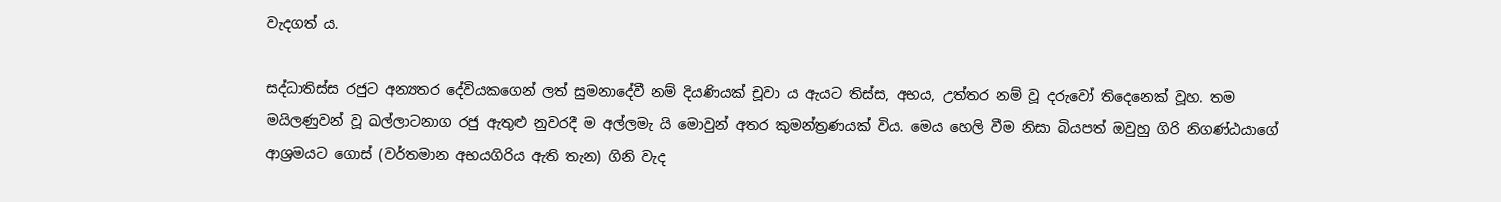වැදගත් ය.

සද්ධාතිස්ස රජුට අන්‍යතර දේවියකගෙන් ලත් සුමනාදේවී නම් දියණියක් චූවා ය ඇයට තිස්ස, අභය, උත්තර නම් වූ දරුවෝ තිදෙනෙක් වූහ. තම මයිලණුවන් වූ ඛල්ලාටනාග රජු ඇතුළු නුවරදී ම අල්ලමැ යි මොවුන් අතර කුමන්ත්‍රණයක් විය. මෙය හෙලි වීම නිසා බියපත් ඔවුහු ගිරි නිගණ්ඨයාගේ ආශ්‍රමයට ගොස් (වර්තමාන අභයගිරිය ඇති තැන) ගිනි වැද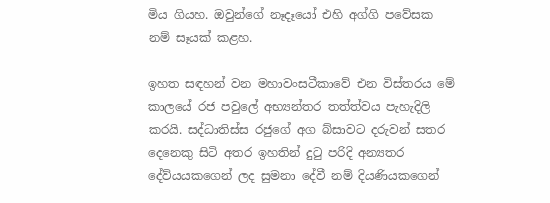මිය ගියහ. ඔවුන්ගේ නෑදෑයෝ එහි අග්ගි පවේසක නම් සෑයක් කළහ.

ඉහත සඳහන් වන මහාවංසටීකාවේ එන විස්තරය මේ කාලයේ රජ පවුලේ අභ්‍යන්තර තත්ත්වය පැහැදිලි කරයි. සද්ධාතිස්ස රජුගේ අග බ්සාවට දරුවන් සතර දෙනෙකු සිටි අතර ඉහතින් දුටු පරිදි අන්‍යතර දේව්යයකගෙන් ලද සුමනා දේවී නම් දියණියකගෙන්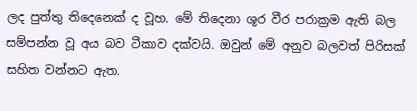ලද පුත්තු තිදෙනෙක් ද වූහ. මේ තිදෙනා ශූර වීර පරාක්‍රම ඇති බල සම්පන්න වූ අය බව ටීකාව දක්වයි. ඔවුන් මේ අනුව බලවත් පිරිසක් සහිත වන්නට ඇත.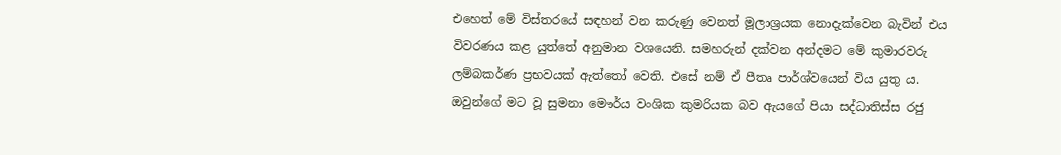එහෙත් මේ විස්තරයේ සඳහන් වන කරුණු වෙනත් මූලාශ්‍රයක නොදැක්වෙන බැවින් එය විවරණය කළ යුත්තේ අනුමාන වශයෙනි. සමහරුන් දක්වන අන්දමට මේ කුමාරවරු ලම්බකර්ණ ප්‍රභවයක් ඇත්තෝ වෙති. එසේ නම් ඒ පීතෘ පාර්ශ්වයෙන් විය යුතු ය. ඔවුන්ගේ මට වූ සුමනා මෞර්ය වංශික කුමරියක බව ඇයගේ පියා සද්ධාතිස්ස රජු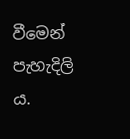වීමෙන් පැහැදිලි ය.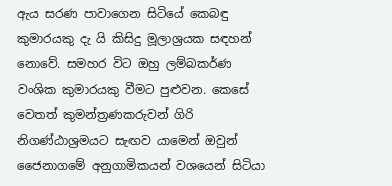ඇය සරණ පාවාගෙන සිටියේ කෙබඳු කුමාරයකු දැ යි කිසිදු මූලාශ්‍රයක සඳහන් නොවේ. සමහර විට ඔහු ලම්බකර්ණ වංශික කුමාරයකු වීමට පුළුවන. කෙසේ වෙතත් කුමන්ත්‍රණකරුවන් ගිරි නිගණ්ඨාශ්‍රමයට සැඟව යාමෙන් ඔවුන් ජෛනාගමේ අනුගාමිකයන් වශයෙන් සිටියා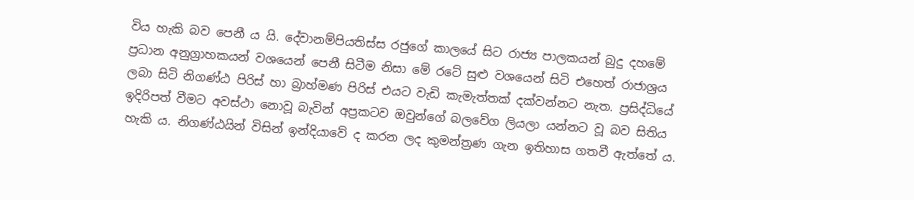විය හැකි බව පෙනී ය යි. දේවානම්පියතිස්ස රජුගේ කාලයේ සිට රාජ්‍ය පාලකයන් බුදු දහමේ ප්‍රධාන අනුග්‍රාහකයන් වශයෙන් පෙනී සිටීම නිසා මේ රටේ සුළු වශයෙන් සිටි එහෙත් රාජාශ්‍රය ලබා සිටි නිගණ්ඨ පිරිස් හා බ්‍රාහ්මණ පිරිස් එයට වැඩි කැමැත්තක් දක්වන්නට නැත. ප්‍රසිද්ධියේ ඉදිරිපත් වීමට අවස්ථා නොවූ බැවින් අප්‍රකටව ඔවුන්ගේ බලවේග ලියලා යන්නට වූ බව සිතිය හැකි ය. නිගණ්ඨයින් විසින් ඉන්දියාවේ ද කරන ලද කුමන්ත්‍රණ ගැන ඉතිහාස ගතවී ඇත්තේ ය.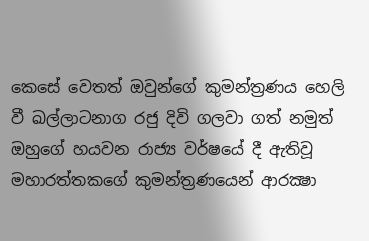කෙසේ වෙතත් ඔවුන්ගේ කුමන්ත්‍රණය හෙලි වී ඛල්ලාටනාග රජු දිවි ගලවා ගත් නමුත් ඔහුගේ හයවන රාජ්‍ය වර්ෂයේ දී ඇතිවූ මහාරත්තකගේ කුමන්ත්‍රණයෙන් ආරක්‍ෂා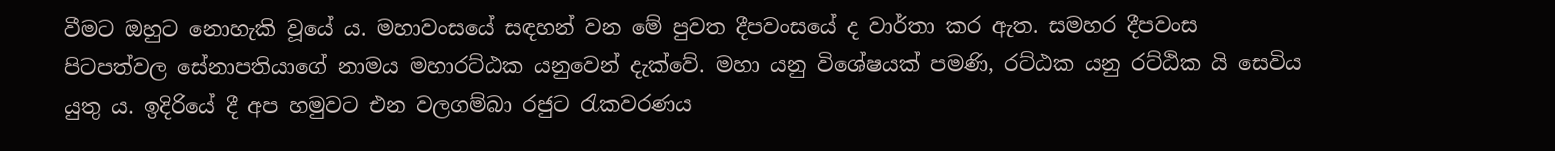වීමට ඔහුට නොහැකි වූයේ ය. මහාවංසයේ සඳහන් වන මේ පුවත දීපවංසයේ ද වාර්තා කර ඇත. සමහර දීපවංස පිටපත්වල සේනාපතියාගේ නාමය මහාරට්ඨක යනුවෙන් දැක්වේ. මහා යනු විශේෂයක් පමණි, රට්ඨක යනු රට්ඨික යි සෙවිය යුතු ය. ඉදිරියේ දී අප හමුවට එන වලගම්බා රජුට රැකවරණය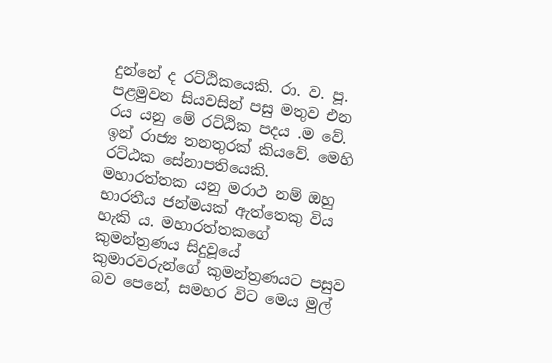දුන්නේ ද රට්ඨිකයෙකි. රා. ව. පූ. පළමුවන සියවසින් පසු මතුව එන රය යනු මේ රට්ඨික පදය .ම වේ. ඉන් රාජ්‍ය තනතුරක් කියවේ. මෙහි රට්ඨක සේනාපතියෙකි. මහාරත්තක යනු මරාථ නම් ඔහු භාරතීය ජන්මයක් ඇත්තෙකු විය හැකි ය. මහාරත්තකගේ කුමන්ත්‍රණය සිදුවූයේ කුමාරවරුන්ගේ කුමන්ත්‍රණයට පසුව බව පෙනේ, සමහර විට මෙය මුල්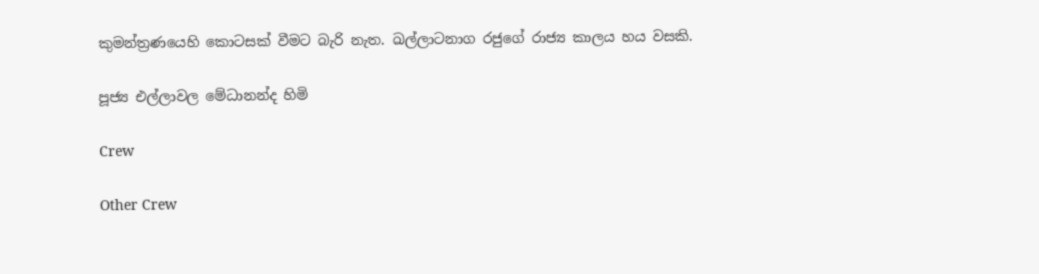කුමන්ත්‍රණයෙහි කොටසක් වීමට බැරි නැත. ඛල්ලාටනාග රජුගේ රාජ්‍ය කාලය හය වසකි.

පූජ්‍ය එල්ලාවල මේධානන්ද හිමි

Crew

Other Crew